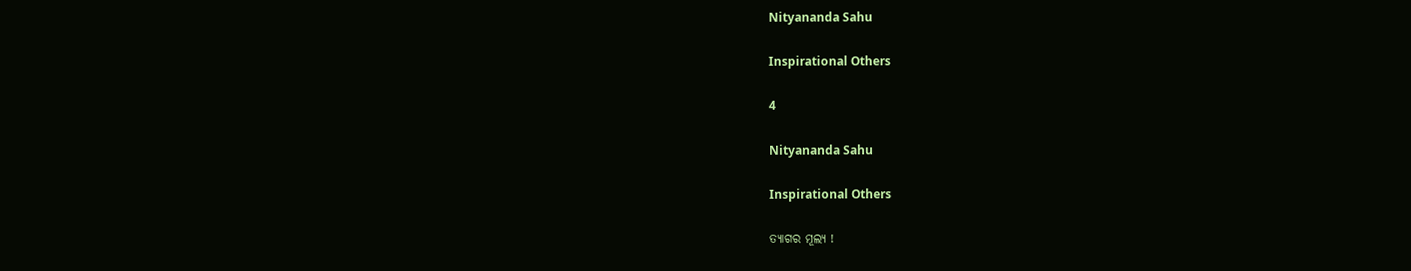Nityananda Sahu

Inspirational Others

4

Nityananda Sahu

Inspirational Others

ତ୍ୟାଗର ମୂଲ୍ୟ !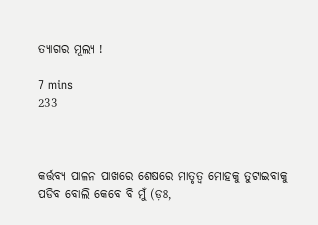ତ୍ୟାଗର ମୂଲ୍ୟ !

7 mins
233



କର୍ତ୍ତବ୍ୟ ପାଳନ ପାଖରେ ଶେଷରେ ମାତୃତ୍ୱ ମୋହକୁ ତୁଟାଇବାକୁ ପଡିବ ବୋଲି କେବେ ବି ମୁଁ (ଡ଼ଃ,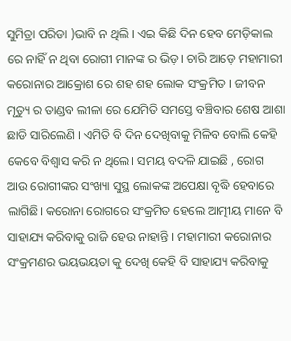ସୁମିତ୍ରା ପରିଡା )ଭାବି ନ ଥିଲି । ଏଇ କିଛି ଦିନ ହେବ ମେଡ଼ିକାଲ ରେ ନାହିଁ ନ ଥିବା ରୋଗୀ ମାନଙ୍କ ର ଭିଡ଼। ଚାରି ଆଡ଼େ ମହାମାରୀ କରୋନାର ଆକ୍ରୋଶ ରେ ଶହ ଶହ ଲୋକ ସଂକ୍ରମିତ । ଜୀବନ ମୃତ୍ୟୁ ର ତାଣ୍ଡବ ଲୀଳା ରେ ଯେମିତି ସମସ୍ତେ ବଞ୍ଚିବାର ଶେଷ ଆଶା ଛାଡି ସାରିଲେଣି । ଏମିତି ବି ଦିନ ଦେଖିବାକୁ ମିଳିବ ବୋଲି କେହି କେବେ ବିଶ୍ୱାସ କରି ନ ଥିଲେ। ସମୟ ବଦଳି ଯାଇଛି , ରୋଗ ଆଉ ରୋଗୀଙ୍କର ସଂଖ୍ୟା ସୁସ୍ଥ ଲୋକଙ୍କ ଅପେକ୍ଷା ବୃଦ୍ଧି ହେବାରେ ଲାଗିଛି। କରୋନା ରୋଗରେ ସଂକ୍ରମିତ ହେଲେ ଆତ୍ମୀୟ ମାନେ ବି ସାହାଯ୍ୟ କରିବାକୁ ରାଜି ହେଉ ନାହାନ୍ତି । ମହାମାରୀ କରୋନାର ସଂକ୍ରମଣର ଭୟଭୟତା କୁ ଦେଖି କେହି ବି ସାହାଯ୍ୟ କରିବାକୁ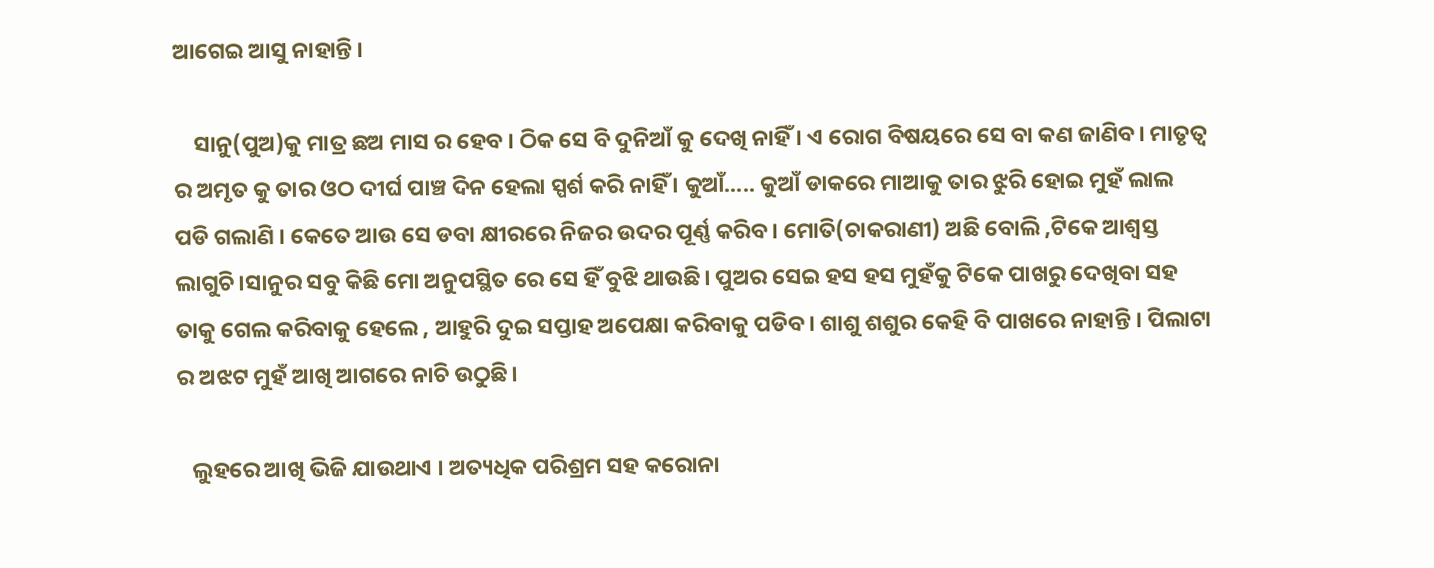ଆଗେଇ ଆସୁ ନାହାନ୍ତି ।

    ସାନୁ(ପୁଅ)କୁ ମାତ୍ର ଛଅ ମାସ ର ହେବ । ଠିକ ସେ ବି ଦୁନିଆଁ କୁ ଦେଖି ନାହିଁ । ଏ ରୋଗ ବିଷୟରେ ସେ ବା କଣ ଜାଣିବ। ମାତୃତ୍ୱ ର ଅମୃତ କୁ ତାର ଓଠ ଦୀର୍ଘ ପାଞ୍ଚ ଦିନ ହେଲା ସ୍ପର୍ଶ କରି ନାହିଁ । କୁଆଁ..... କୁଆଁ ଡାକରେ ମାଆକୁ ତାର ଝୁରି ହୋଇ ମୁହଁ ଲାଲ ପଡି ଗଲାଣି । କେତେ ଆଉ ସେ ଡବା କ୍ଷୀରରେ ନିଜର ଉଦର ପୂର୍ଣ୍ଣ କରିବ। ମୋତି(ଚାକରାଣୀ) ଅଛି ବୋଲି ,ଟିକେ ଆଶ୍ବସ୍ତ ଲାଗୁଚି।ସାନୁର ସବୁ କିଛି ମୋ ଅନୁପସ୍ଥିତ ରେ ସେ ହିଁ ବୁଝି ଥାଉଛି। ପୁଅର ସେଇ ହସ ହସ ମୁହଁକୁ ଟିକେ ପାଖରୁ ଦେଖିବା ସହ ତାକୁ ଗେଲ କରିବାକୁ ହେଲେ , ଆହୁରି ଦୁଇ ସପ୍ତାହ ଅପେକ୍ଷା କରିବାକୁ ପଡିବ। ଶାଶୁ ଶଶୁର କେହି ବି ପାଖରେ ନାହାନ୍ତି । ପିଲାଟା ର ଅଝଟ ମୁହଁ ଆଖି ଆଗରେ ନାଚି ଉଠୁଛି।

   ଲୁହରେ ଆଖି ଭିଜି ଯାଉଥାଏ । ଅତ୍ୟଧିକ ପରିଶ୍ରମ ସହ କରୋନା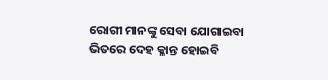ରୋଗୀ ମାନଙ୍କୁ ସେବା ଯୋଗାଇବା ଭିତରେ ଦେହ କ୍ଳାନ୍ତ ହୋଇବି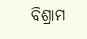ବିଶ୍ରାମ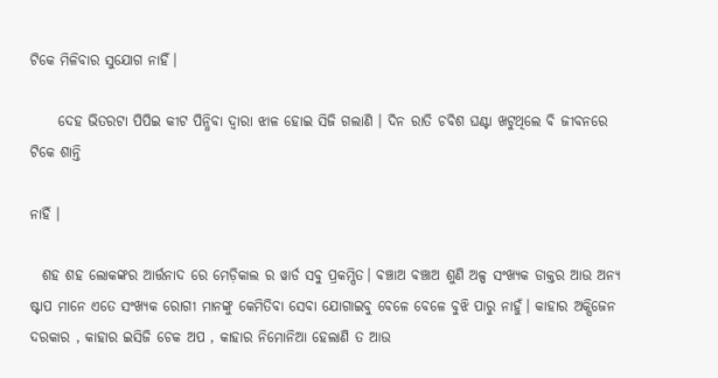ଟିକେ ମିଳିବାର ସୁଯୋଗ ନାହିଁ।

     ଦେହ ଭିତରଟା ପିପିଇ କୀଟ ପିନ୍ଧିବା ଦ୍ୱାରା ଝାଳ ହୋଇ ସିଜି ଗଲାଣି । ଦିନ ରାତି ଚବିଶ ଘଣ୍ଟା ଖଟୁଥିଲେ ବି ଜୀବନରେ ଟିକେ ଶାନ୍ତି

ନାହିଁ ।

  ଶହ ଶହ ଲୋକଙ୍କର ଆର୍ତ୍ତନାଦ ରେ ମେଡ଼ିକାଲ ର ୱାର୍ଡ ସବୁ ପ୍ରକମ୍ପିତ। ବଞ୍ଚାଅ ବଞ୍ଚାଅ ଶୁଣି ଅଳ୍ପ ସଂଖ୍ୟକ ଡାକ୍ତର ଆଉ ଅନ୍ୟ ଷ୍ଟାପ ମାନେ ଏତେ ସଂଖ୍ୟକ ରୋଗୀ ମାନଙ୍କୁ କେମିତିବା ସେବା ଯୋଗାଇବୁ ବେଳେ ବେଳେ ବୁଝି ପାରୁ ନାହୁଁ। କାହାର ଅକ୍ସିଜେନ ଦରକାର , କାହାର ଇସିଜି ଚେକ ଅପ , କାହାର ନିମୋନିଆ ହେଲାଣି ତ ଆଉ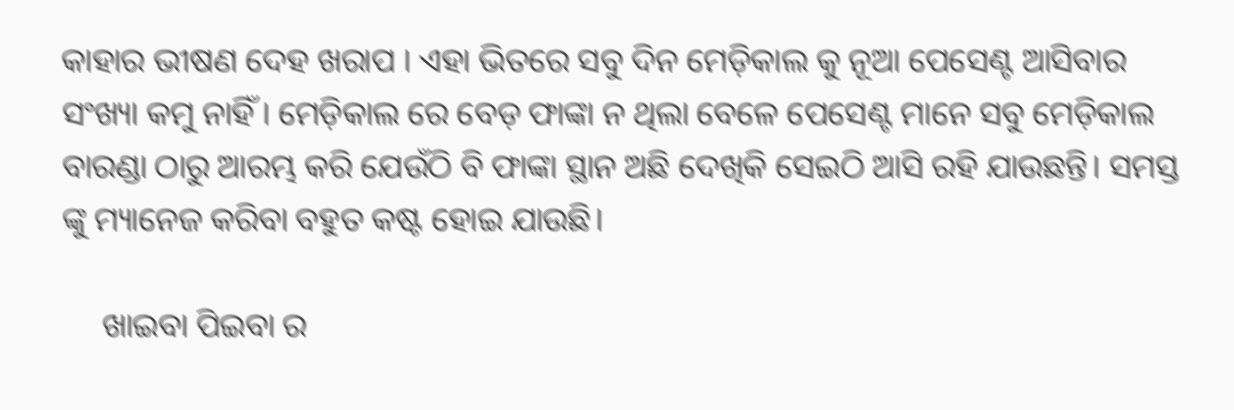କାହାର ଭୀଷଣ ଦେହ ଖରାପ । ଏହା ଭିତରେ ସବୁ ଦିନ ମେଡ଼ିକାଲ କୁ ନୂଆ ପେସେଣ୍ଟ ଆସିବାର ସଂଖ୍ୟା କମୁ ନାହିଁ। ମେଡ଼ିକାଲ ରେ ବେଡ଼ ଫାଙ୍କା ନ ଥିଲା ବେଳେ ପେସେଣ୍ଟ ମାନେ ସବୁ ମେଡ଼ିକାଲ ବାରଣ୍ଡା ଠାରୁ ଆରମ୍ଭ କରି ଯେଉଁଠି ବି ଫାଙ୍କା ସ୍ଥାନ ଅଛି ଦେଖିକି ସେଇଠି ଆସି ରହି ଯାଉଛନ୍ତି। ସମସ୍ତ ଙ୍କୁ ମ୍ୟାନେଜ କରିବା ବହୁତ କଷ୍ଟ ହୋଇ ଯାଉଛି।

     ଖାଇବା ପିଇବା ର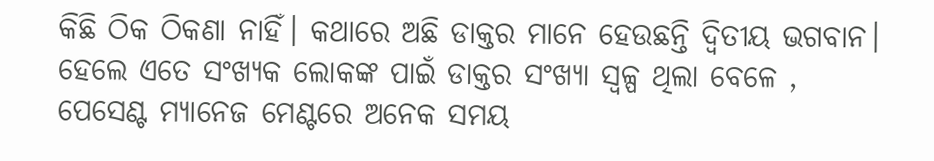କିଛି ଠିକ ଠିକଣା ନାହିଁ। କଥାରେ ଅଛି ଡାକ୍ତର ମାନେ ହେଉଛନ୍ତି ଦ୍ୱିତୀୟ ଭଗବାନ। ହେଲେ ଏତେ ସଂଖ୍ୟକ ଲୋକଙ୍କ ପାଇଁ ଡାକ୍ତର ସଂଖ୍ୟା ସ୍ୱଳ୍ପ ଥିଲା ବେଳେ , ପେସେଣ୍ଟ ମ୍ୟାନେଜ ମେଣ୍ଟରେ ଅନେକ ସମୟ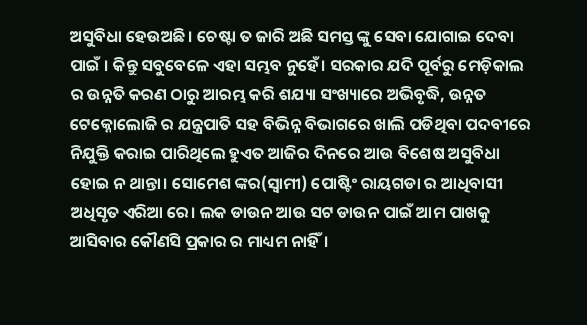ଅସୁବିଧା ହେଉଅଛି। ଚେଷ୍ଟା ତ ଜାରି ଅଛି ସମସ୍ତ ଙ୍କୁ ସେବା ଯୋଗାଇ ଦେବା ପାଇଁ । କିନ୍ତୁ ସବୁବେଳେ ଏହା ସମ୍ଭବ ନୁହେଁ। ସରକାର ଯଦି ପୂର୍ବରୁ ମେଡ଼ିକାଲ ର ଉନ୍ନତି କରଣ ଠାରୁ ଆରମ୍ଭ କରି ଶଯ୍ୟା ସଂଖ୍ୟାରେ ଅଭିବୃଦ୍ଧି, ଉନ୍ନତ ଟେକ୍ନୋଲୋଜି ର ଯନ୍ତ୍ରପାତି ସହ ବିଭିନ୍ନ ବିଭାଗରେ ଖାଲି ପଡିଥିବା ପଦବୀରେ ନିଯୁକ୍ତି କରାଇ ପାରିଥିଲେ ହୁଏତ ଆଜିର ଦିନରେ ଆଉ ବିଶେଷ ଅସୁବିଧା ହୋଇ ନ ଥାନ୍ତା। ସୋମେଶ ଙ୍କର(ସ୍ୱାମୀ) ପୋଷ୍ଟିଂ ରାୟଗଡା ର ଆଧିବାସୀ ଅଧିସୃତ ଏରିଆ ରେ। ଲକ ଡାଉନ ଆଉ ସଟ ଡାଉନ ପାଇଁ ଆମ ପାଖକୁ ଆସିବାର କୌଣସି ପ୍ରକାର ର ମାଧ୍ୟମ ନାହିଁ।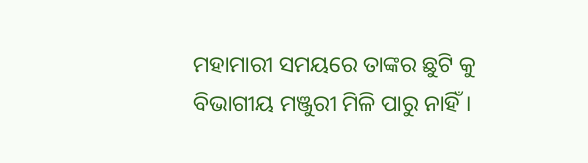ମହାମାରୀ ସମୟରେ ତାଙ୍କର ଛୁଟି କୁ ବିଭାଗୀୟ ମଞ୍ଜୁରୀ ମିଳି ପାରୁ ନାହିଁ।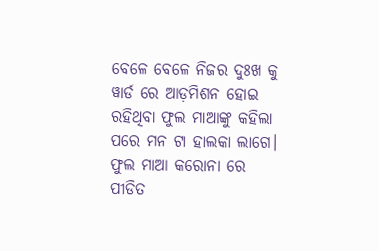ବେଳେ ବେଳେ ନିଜର ଦୁଃଖ କୁ ୱାର୍ଡ ରେ ଆଡ଼ମିଶନ ହୋଇ ରହିଥିବା ଫୁଲ ମାଆଙ୍କୁ କହିଲା ପରେ ମନ ଟା ହାଲକା ଲାଗେ। ଫୁଲ ମାଆ କରୋନା ରେ ପୀଡିତ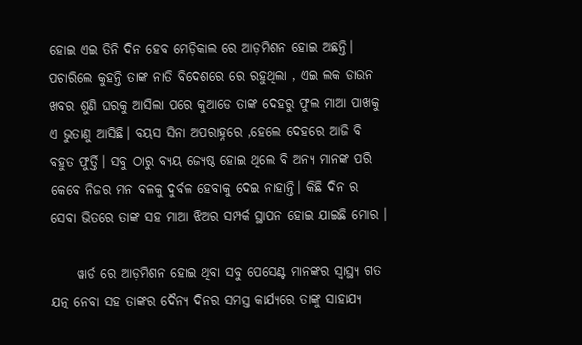ହୋଇ ଏଇ ତିନି ଦିନ ହେବ ମେଡ଼ିକାଲ ରେ ଆଡ଼ମିଶନ ହୋଇ ଅଛନ୍ତି। ପଚାରିଲେ କୁହନ୍ତି ତାଙ୍କ ନାତି ବିଦେଶରେ ରେ ରହୁଥିଲା , ଏଇ ଲକ ଡାଉନ ଖବର ଶୁଣି ଘରକୁ ଆସିଲା ପରେ କୁଆଡେ ତାଙ୍କ ଦେହରୁ ଫୁଲ ମାଆ ପାଖକୁ ଏ ଭୁତାଣୁ ଆସିଛି। ବୟସ ସିନା ଅପରାହ୍ନରେ ,ହେଲେ ଦେହରେ ଆଜି ବି ବହୁତ ଫୁର୍ତ୍ତି। ସବୁ ଠାରୁ ବ୍ୟୟ ଜ୍ୟେଷ୍ଠ ହୋଇ ଥିଲେ ବି ଅନ୍ୟ ମାନଙ୍କ ପରି କେବେ ନିଜର ମନ ବଳକୁ ଦୁର୍ବଳ ହେବାକୁ ଦେଇ ନାହାନ୍ତି। କିଛି ଦିନ ର ସେବା ଭିତରେ ତାଙ୍କ ସହ ମାଆ ଝିଅର ସମ୍ପର୍କ ସ୍ଥାପନ ହୋଇ ଯାଇଛି ମୋର ।

     ୱାର୍ଡ ରେ ଆଡ଼ମିଶନ ହୋଇ ଥିବା ସବୁ ପେସେଣ୍ଟ ମାନଙ୍କର ସ୍ୱାସ୍ଥ୍ୟ ଗତ ଯତ୍ନ ନେବା ସହ ତାଙ୍କର ଦୈନ୍ୟ ଦିନର ସମସ୍ତ କାର୍ଯ୍ୟରେ ତାଙ୍କୁ ସାହାଯ୍ୟ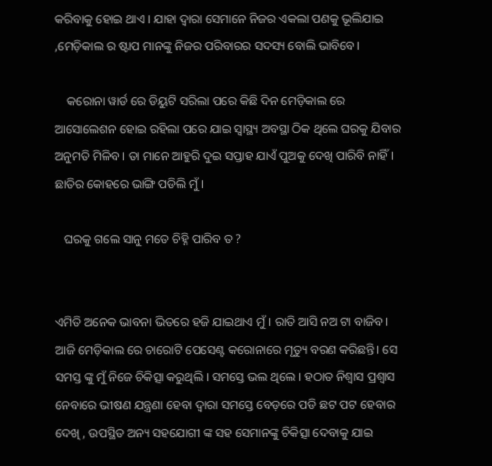କରିବାକୁ ହୋଇ ଥାଏ । ଯାହା ଦ୍ୱାରା ସେମାନେ ନିଜର ଏକଲା ପଣକୁ ଭୂଲିଯାଇ ,ମେଡ଼ିକାଲ ର ଷ୍ଟାପ ମାନଙ୍କୁ ନିଜର ପରିବାରର ସଦସ୍ୟ ବୋଲି ଭାବିବେ।

    କରୋନା ୱାର୍ଡ ରେ ଡିୟୁଟି ସରିଲା ପରେ କିଛି ଦିନ ମେଡ଼ିକାଲ ରେ ଆସୋଲେଶନ ହୋଇ ରହିଲା ପରେ ଯାଇ ସ୍ୱାସ୍ଥ୍ୟ ଅବସ୍ଥା ଠିକ ଥିଲେ ଘରକୁ ଯିବାର ଅନୁମତି ମିଳିବ। ତା ମାନେ ଆହୁରି ଦୁଇ ସପ୍ତାହ ଯାଏଁ ପୁଅକୁ ଦେଖି ପାରିବି ନାହିଁ। ଛାତିର କୋହରେ ଭାଙ୍ଗି ପଡିଲି ମୁଁ ।

   ଘରକୁ ଗଲେ ସାନୁ ମତେ ଚିହ୍ନି ପାରିବ ତ ?


ଏମିତି ଅନେକ ଭାବନା ଭିତରେ ହଜି ଯାଇଥାଏ ମୁଁ । ରାତି ଆସି ନଅ ଟା ବାଜିବ। ଆଜି ମେଡ଼ିକାଲ ରେ ଚାରୋଟି ପେସେଣ୍ଟ କରୋନାରେ ମୃତ୍ୟୁ ବରଣ କରିଛନ୍ତି। ସେ ସମସ୍ତ ଙ୍କୁ ମୁଁ ନିଜେ ଚିକିତ୍ସା କରୁଥିଲି । ସମସ୍ତେ ଭଲ ଥିଲେ । ହଠାତ ନିଶ୍ୱାସ ପ୍ରଶ୍ୱାସ ନେବାରେ ଭୀଷଣ ଯନ୍ତ୍ରଣା ହେବା ଦ୍ୱାରା ସମସ୍ତେ ବେଡ଼ରେ ପଡି ଛଟ ପଟ ହେବାର ଦେଖି , ଉପସ୍ଥିତ ଅନ୍ୟ ସହଯୋଗୀ ଙ୍କ ସହ ସେମାନଙ୍କୁ ଚିକିତ୍ସା ଦେବାକୁ ଯାଇ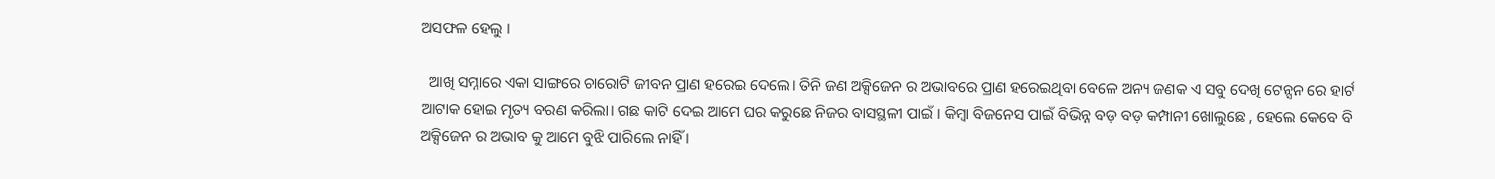ଅସଫଳ ହେଲୁ ।

  ଆଖି ସମ୍ନାରେ ଏକା ସାଙ୍ଗରେ ଚାରୋଟି ଜୀବନ ପ୍ରାଣ ହରେଇ ଦେଲେ। ତିନି ଜଣ ଅକ୍ସିଜେନ ର ଅଭାବରେ ପ୍ରାଣ ହରେଇଥିବା ବେଳେ ଅନ୍ୟ ଜଣକ ଏ ସବୁ ଦେଖି ଟେନ୍ସନ ରେ ହାର୍ଟ ଆଟାକ ହୋଇ ମୃତ୍ୟ ବରଣ କରିଲା। ଗଛ କାଟି ଦେଇ ଆମେ ଘର କରୁଛେ ନିଜର ବାସସ୍ଥଳୀ ପାଇଁ । କିମ୍ବା ବିଜନେସ ପାଇଁ ବିଭିନ୍ନ ବଡ଼ ବଡ଼ କମ୍ପାନୀ ଖୋଲୁଛେ , ହେଲେ କେବେ ବି ଅକ୍ସିଜେନ ର ଅଭାବ କୁ ଆମେ ବୁଝି ପାରିଲେ ନାହିଁ ।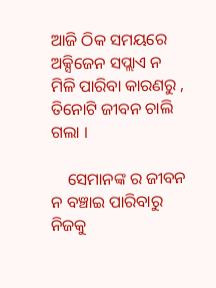ଆଜି ଠିକ ସମୟରେ ଅକ୍ସିଜେନ ସପ୍ଲାଏ ନ ମିଳି ପାରିବା କାରଣରୁ , ତିନୋଟି ଜୀବନ ଚାଲି ଗଲା ।

    ସେମାନଙ୍କ ର ଜୀବନ ନ ବଞ୍ଚାଇ ପାରିବାରୁ ନିଜକୁ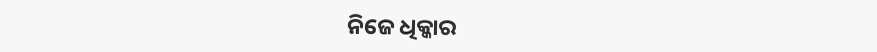ନିଜେ ଧିକ୍କାର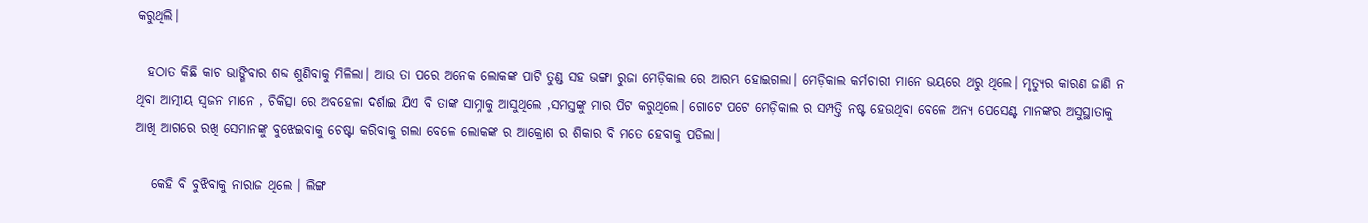କରୁଥିଲି।

  ହଠାତ କିଛି କାଚ ଭାଙ୍ଗିବାର ଶବ୍ଦ ଶୁଣିବାକୁ ମିଳିଲା। ଆଉ ତା ପରେ ଅନେକ ଲୋକଙ୍କ ପାଟି ତୁଣ୍ଡ ସହ ଭଙ୍ଗା ରୁଜା ମେଡ଼ିକାଲ ରେ ଆରମ୍ଭ ହୋଇଗଲା। ମେଡ଼ିକାଲ କର୍ମଚାରୀ ମାନେ ଭୟରେ ଥରୁ ଥିଲେ। ମୃତ୍ୟୁର କାରଣ ଜାଣି ନ ଥିବା ଆତ୍ମୀୟ ସ୍ୱଜନ ମାନେ , ଚିକିତ୍ସା ରେ ଅବହେଳା ଦର୍ଶାଇ ଯିଏ ବି ତାଙ୍କ ସାମ୍ନାକୁ ଆସୁଥିଲେ ,ସମସ୍ତଙ୍କୁ ମାର ପିଟ କରୁଥିଲେ। ଗୋଟେ ପଟେ ମେଡ଼ିକାଲ ର ସମ୍ପତ୍ତି ନଷ୍ଟ ହେଉଥିବା ବେଳେ ଅନ୍ୟ ପେସେଣ୍ଟ ମାନଙ୍କର ଅସୁସ୍ଥାତାକୁ ଆଖି ଆଗରେ ରଖି ସେମାନଙ୍କୁ ବୁଝେଇବାକୁ ଚେଷ୍ଟା କରିବାକୁ ଗଲା ବେଳେ ଲୋକଙ୍କ ର ଆକ୍ରୋଶ ର ଶିକାର ବି ମତେ ହେବାକୁ ପଡିଲା।

   କେହି ବି ବୁଝିବାକୁ ନାରାଜ ଥିଲେ । ଲିଙ୍ଗ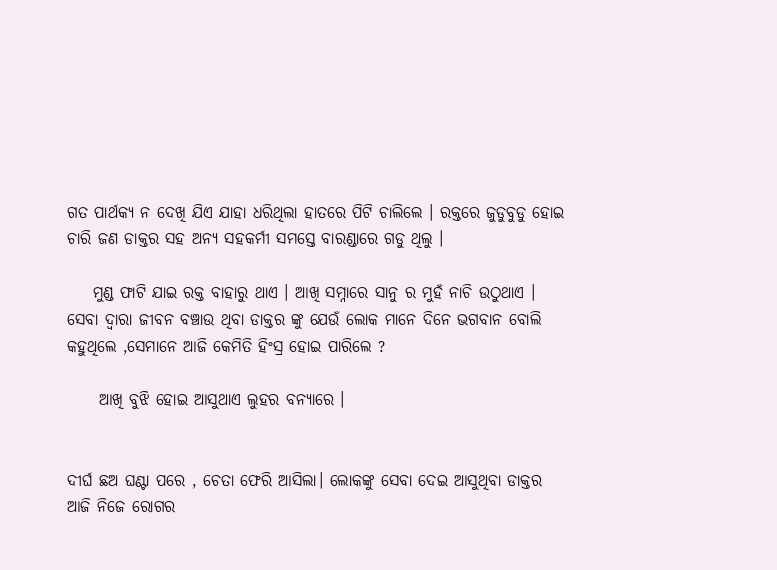ଗତ ପାର୍ଥକ୍ୟ ନ ଦେଖି ଯିଏ ଯାହା ଧରିଥିଲା ହାତରେ ପିଟି ଚାଲିଲେ । ରକ୍ତରେ ଜୁଡୁବୁଡୁ ହୋଇ ଚାରି ଜଣ ଡାକ୍ତର ସହ ଅନ୍ୟ ସହକର୍ମୀ ସମସ୍ତେ ବାରଣ୍ଡାରେ ଗଡୁ ଥିଲୁ ।

    ମୁଣ୍ଡ ଫାଟି ଯାଇ ରକ୍ତ ବାହାରୁ ଥାଏ । ଆଖି ସମ୍ନାରେ ସାନୁ ର ମୁହଁ ନାଚି ଉଠୁଥାଏ । ସେବା ଦ୍ଵାରା ଜୀବନ ବଞ୍ଚାଉ ଥିବା ଡାକ୍ତର ଙ୍କୁ ଯେଉଁ ଲୋକ ମାନେ ଦିନେ ଭଗବାନ ବୋଲି କହୁଥିଲେ ,ସେମାନେ ଆଜି କେମିତି ହିଂସ୍ର ହୋଇ ପାରିଲେ ?

     ଆଖି ବୁଝି ହୋଇ ଆସୁଥାଏ ଲୁହର ବନ୍ୟାରେ ।


ଦୀର୍ଘ ଛଅ ଘଣ୍ଟା ପରେ , ଚେତା ଫେରି ଆସିଲା। ଲୋକଙ୍କୁ ସେବା ଦେଇ ଆସୁଥିବା ଡାକ୍ତର ଆଜି ନିଜେ ରୋଗର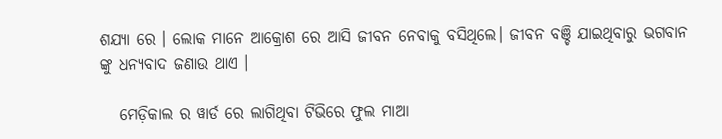ଶଯ୍ୟା ରେ । ଲୋକ ମାନେ ଆକ୍ରୋଶ ରେ ଆସି ଜୀବନ ନେବାକୁ ବସିଥିଲେ। ଜୀବନ ବଞ୍ଚି ଯାଇଥିବାରୁ ଭଗବାନ ଙ୍କୁ ଧନ୍ୟବାଦ ଜଣାଉ ଥାଏ ।

   ମେଡ଼ିକାଲ ର ୱାର୍ଡ ରେ ଲାଗିଥିବା ଟିଭିରେ ଫୁଲ ମାଆ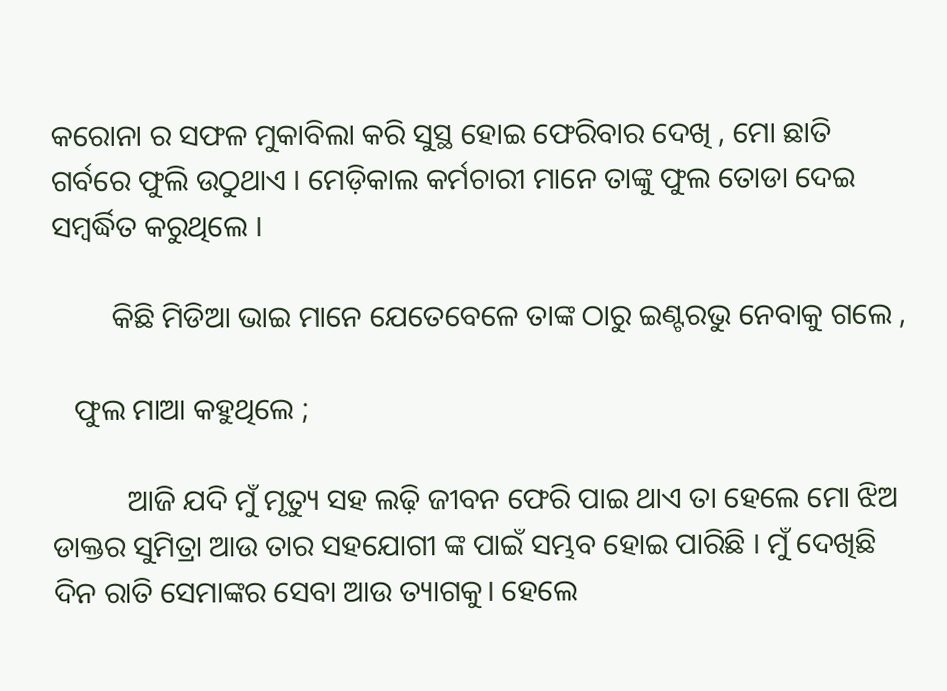କରୋନା ର ସଫଳ ମୁକାବିଲା କରି ସୁସ୍ଥ ହୋଇ ଫେରିବାର ଦେଖି , ମୋ ଛାତି ଗର୍ବରେ ଫୁଲି ଉଠୁଥାଏ । ମେଡ଼ିକାଲ କର୍ମଚାରୀ ମାନେ ତାଙ୍କୁ ଫୁଲ ତୋଡା ଦେଇ ସମ୍ବର୍ଦ୍ଧିତ କରୁଥିଲେ ।

        କିଛି ମିଡିଆ ଭାଇ ମାନେ ଯେତେବେଳେ ତାଙ୍କ ଠାରୁ ଇଣ୍ଟରଭୁ ନେବାକୁ ଗଲେ ,

   ଫୁଲ ମାଆ କହୁଥିଲେ ;

          ଆଜି ଯଦି ମୁଁ ମୃତ୍ୟୁ ସହ ଲଢ଼ି ଜୀବନ ଫେରି ପାଇ ଥାଏ ତା ହେଲେ ମୋ ଝିଅ ଡାକ୍ତର ସୁମିତ୍ରା ଆଉ ତାର ସହଯୋଗୀ ଙ୍କ ପାଇଁ ସମ୍ଭବ ହୋଇ ପାରିଛି । ମୁଁ ଦେଖିଛି ଦିନ ରାତି ସେମାଙ୍କର ସେବା ଆଉ ତ୍ୟାଗକୁ। ହେଲେ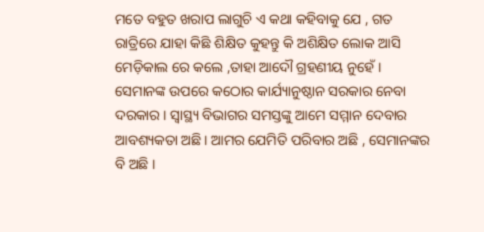ମତେ ବହୁତ ଖରାପ ଲାଗୁଚି ଏ କଥା କହିବାକୁ ଯେ , ଗତ ରାତ୍ରିରେ ଯାହା କିଛି ଶିକ୍ଷିତ କୁହନ୍ତୁ କି ଅଶିକ୍ଷିତ ଲୋକ ଆସି ମେଡ଼ିକାଲ ରେ କଲେ ,ତାହା ଆଦୌ ଗ୍ରହଣୀୟ ନୁହେଁ । ସେମାନଙ୍କ ଉପରେ କଠୋର କାର୍ଯ୍ୟାନୁଷ୍ଠାନ ସରକାର ନେବା ଦରକାର । ସ୍ୱାସ୍ଥ୍ୟ ବିଭାଗର ସମସ୍ତଙ୍କୁ ଆମେ ସମ୍ମାନ ଦେବାର ଆବଶ୍ୟକତା ଅଛି। ଆମର ଯେମିତି ପରିବାର ଅଛି , ସେମାନଙ୍କର ବି ଅଛି ।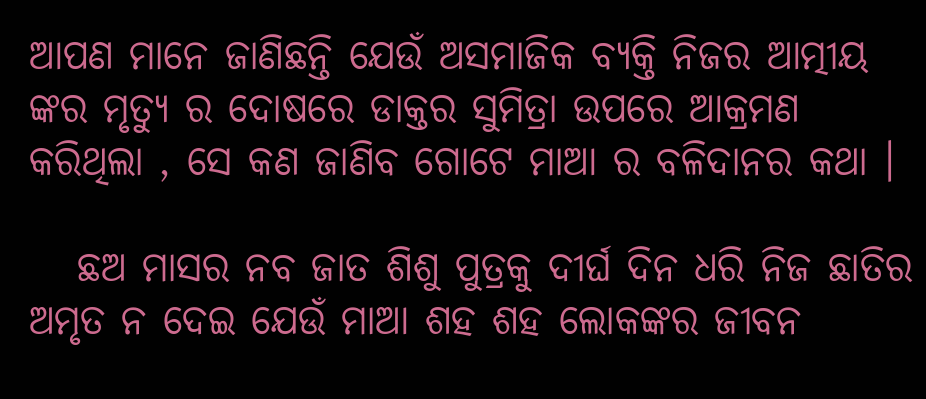ଆପଣ ମାନେ ଜାଣିଛନ୍ତି ଯେଉଁ ଅସମାଜିକ ବ୍ୟକ୍ତି ନିଜର ଆତ୍ମୀୟ ଙ୍କର ମୃତ୍ୟୁ ର ଦୋଷରେ ଡାକ୍ତର ସୁମିତ୍ରା ଉପରେ ଆକ୍ରମଣ କରିଥିଲା , ସେ କଣ ଜାଣିବ ଗୋଟେ ମାଆ ର ବଳିଦାନର କଥା ।

   ଛଅ ମାସର ନବ ଜାତ ଶିଶୁ ପୁତ୍ରକୁ ଦୀର୍ଘ ଦିନ ଧରି ନିଜ ଛାତିର ଅମୃତ ନ ଦେଇ ଯେଉଁ ମାଆ ଶହ ଶହ ଲୋକଙ୍କର ଜୀବନ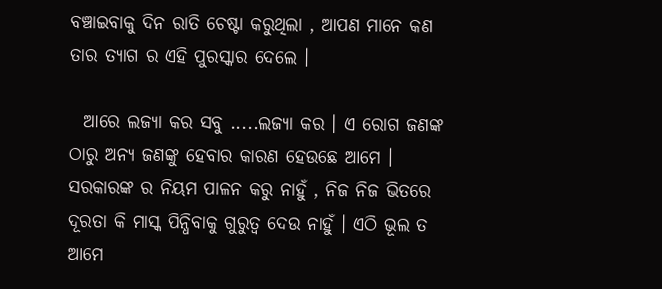ବଞ୍ଚାଇବାକୁ ଦିନ ରାତି ଚେଷ୍ଟା କରୁଥିଲା , ଆପଣ ମାନେ କଣ ତାର ତ୍ୟାଗ ର ଏହି ପୁରସ୍କାର ଦେଲେ ।

  ଆରେ ଲଜ୍ୟା କର ସବୁ .....ଲଜ୍ୟା କର । ଏ ରୋଗ ଜଣଙ୍କ ଠାରୁ ଅନ୍ୟ ଜଣଙ୍କୁ ହେବାର କାରଣ ହେଉଛେ ଆମେ । ସରକାରଙ୍କ ର ନିୟମ ପାଳନ କରୁ ନାହୁଁ , ନିଜ ନିଜ ଭିତରେ ଦୂରତା କି ମାସ୍କ ପିନ୍ଧିବାକୁ ଗୁରୁତ୍ୱ ଦେଉ ନାହୁଁ । ଏଠି ଭୂଲ ତ ଆମେ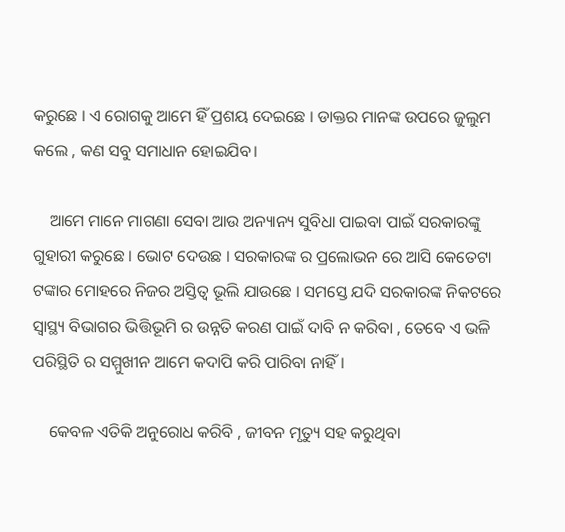କରୁଛେ । ଏ ରୋଗକୁ ଆମେ ହିଁ ପ୍ରଶୟ ଦେଇଛେ । ଡାକ୍ତର ମାନଙ୍କ ଉପରେ ଜୁଲୁମ କଲେ , କଣ ସବୁ ସମାଧାନ ହୋଇଯିବ।

    ଆମେ ମାନେ ମାଗଣା ସେବା ଆଉ ଅନ୍ୟାନ୍ୟ ସୁବିଧା ପାଇବା ପାଇଁ ସରକାରଙ୍କୁ ଗୁହାରୀ କରୁଛେ । ଭୋଟ ଦେଉଛ । ସରକାରଙ୍କ ର ପ୍ରଲୋଭନ ରେ ଆସି କେତେଟା ଟଙ୍କାର ମୋହରେ ନିଜର ଅସ୍ତିତ୍ୱ ଭୂଲି ଯାଉଛେ । ସମସ୍ତେ ଯଦି ସରକାରଙ୍କ ନିକଟରେ ସ୍ୱାସ୍ଥ୍ୟ ବିଭାଗର ଭିତ୍ତିଭୂମି ର ଉନ୍ନତି କରଣ ପାଇଁ ଦାବି ନ କରିବା , ତେବେ ଏ ଭଳି ପରିସ୍ଥିତି ର ସମ୍ମୁଖୀନ ଆମେ କଦାପି କରି ପାରିବା ନାହିଁ ।

    କେବଳ ଏତିକି ଅନୁରୋଧ କରିବି , ଜୀବନ ମୃତ୍ୟୁ ସହ କରୁଥିବା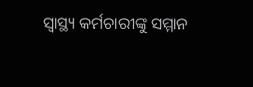ସ୍ୱାସ୍ଥ୍ୟ କର୍ମଚାରୀଙ୍କୁ ସମ୍ମାନ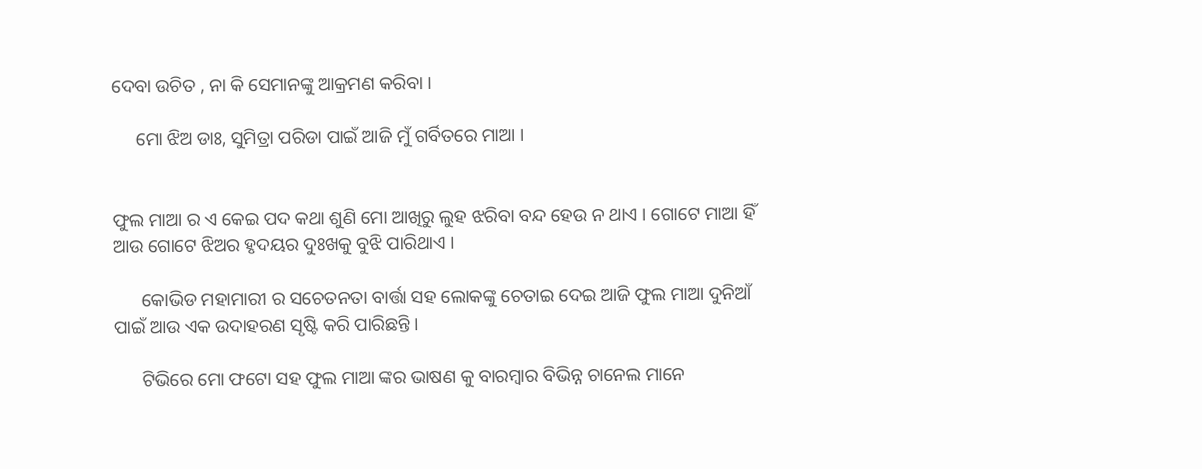ଦେବା ଉଚିତ , ନା କି ସେମାନଙ୍କୁ ଆକ୍ରମଣ କରିବା ।

     ମୋ ଝିଅ ଡାଃ, ସୁମିତ୍ରା ପରିଡା ପାଇଁ ଆଜି ମୁଁ ଗର୍ବିତରେ ମାଆ ।


ଫୁଲ ମାଆ ର ଏ କେଇ ପଦ କଥା ଶୁଣି ମୋ ଆଖିରୁ ଲୁହ ଝରିବା ବନ୍ଦ ହେଉ ନ ଥାଏ । ଗୋଟେ ମାଆ ହିଁ ଆଉ ଗୋଟେ ଝିଅର ହୃଦୟର ଦୁଃଖକୁ ବୁଝି ପାରିଥାଏ ।

      କୋଭିଡ ମହାମାରୀ ର ସଚେତନତା ବାର୍ତ୍ତା ସହ ଲୋକଙ୍କୁ ଚେତାଇ ଦେଇ ଆଜି ଫୁଲ ମାଆ ଦୁନିଆଁ ପାଇଁ ଆଉ ଏକ ଉଦାହରଣ ସୃଷ୍ଟି କରି ପାରିଛନ୍ତି ।

      ଟିଭିରେ ମୋ ଫଟୋ ସହ ଫୁଲ ମାଆ ଙ୍କର ଭାଷଣ କୁ ବାରମ୍ବାର ବିଭିନ୍ନ ଚାନେଲ ମାନେ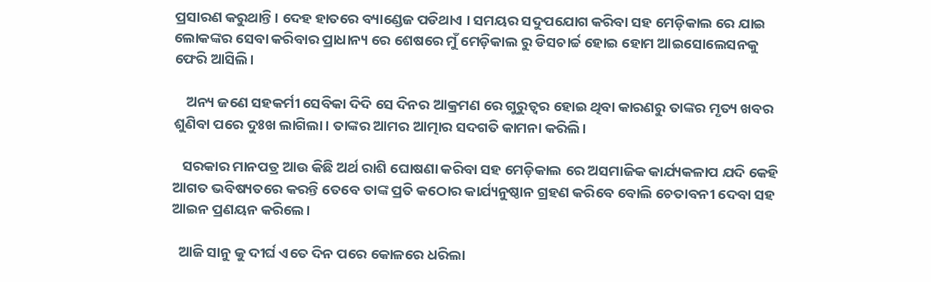ପ୍ରସାରଣ କରୁଥାନ୍ତି। ଦେହ ହାତରେ ବ୍ୟାଣ୍ଡେଜ ପଡିଥାଏ । ସମୟର ସଦୁପଯୋଗ କରିବା ସହ ମେଡ଼ିକାଲ ରେ ଯାଇ ଲୋକଙ୍କର ସେବା କରିବାର ପ୍ରାଧାନ୍ୟ ରେ ଶେଷରେ ମୁଁ ମେଡ଼ିକାଲ ରୁ ଡିସଚାର୍ଚ୍ଚ ହୋଇ ହୋମ ଆଇସୋଲେସନକୁ ଫେରି ଆସିଲି।

    ଅନ୍ୟ ଜଣେ ସହକର୍ମୀ ସେବିକା ଦିଦି ସେ ଦିନର ଆକ୍ରମଣ ରେ ଗୁରୁତ୍ୱର ହୋଇ ଥିବା କାରଣରୁ ତାଙ୍କର ମୃତ୍ୟ ଖବର ଶୁଣିବା ପରେ ଦୁଃଖ ଲାଗିଲା। ତାଙ୍କର ଆମର ଆତ୍ମାର ସଦଗତି କାମନା କରିଲି।

   ସରକାର ମାନପତ୍ର ଆଉ କିଛି ଅର୍ଥ ରାଶି ଘୋଷଣା କରିବା ସହ ମେଡ଼ିକାଲ ରେ ଅସମାଜିକ କାର୍ଯ୍ୟକଳାପ ଯଦି କେହି ଆଗତ ଭବିଷ୍ୟତରେ କରନ୍ତି ତେବେ ତାଙ୍କ ପ୍ରତି କଠୋର କାର୍ଯ୍ୟନୁଷ୍ଠାନ ଗ୍ରହଣ କରିବେ ବୋଲି ଚେତାବନୀ ଦେବା ସହ ଆଇନ ପ୍ରଣୟନ କରିଲେ।

  ଆଜି ସାନୁ କୁ ଦୀର୍ଘ ଏତେ ଦିନ ପରେ କୋଳରେ ଧରିଲା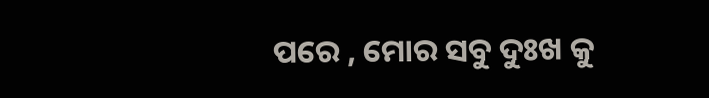ପରେ , ମୋର ସବୁ ଦୁଃଖ କୁ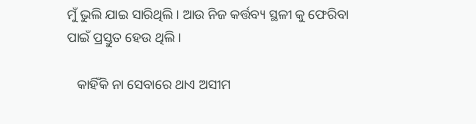ମୁଁ ଭୁଲି ଯାଇ ସାରିଥିଲି । ଆଉ ନିଜ କର୍ତ୍ତବ୍ୟ ସ୍ଥଳୀ କୁ ଫେରିବା ପାଇଁ ପ୍ରସ୍ତୁତ ହେଉ ଥିଲି ।

   କାହିଁକି ନା ସେବାରେ ଥାଏ ଅସୀମ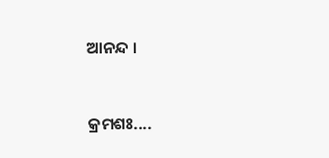ଆନନ୍ଦ ।


କ୍ରମଶଃ....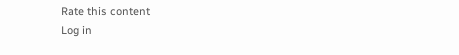Rate this content
Log in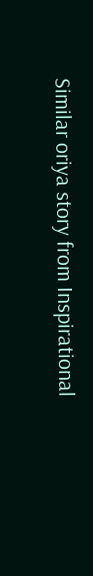Similar oriya story from Inspirational